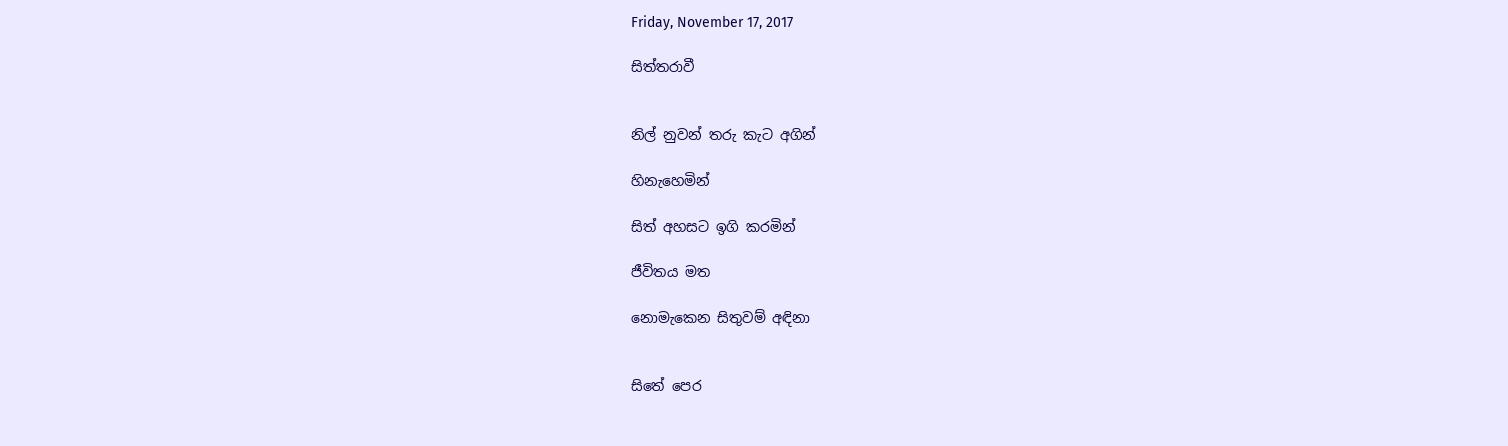Friday, November 17, 2017

සිත්තරාවී


නිල් නුවන් තරු කැට අගින්

හිනැහෙමින්

සිත් අහසට ඉගි කරමින්

ජීවිතය මත

නොමැකෙන සිතුවම් අඳිනා


සිතේ පෙර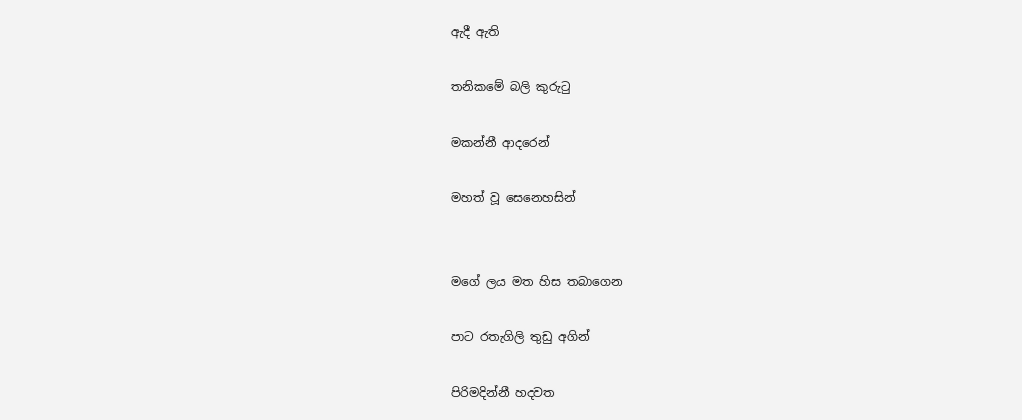ඇදී ඇති

තනිකමේ බලි කුරුටු

මකන්නී ආදරෙන්

මහත් වූ සෙනෙහසින්


මගේ ලය මත හිස තබාගෙන

පාට රතැගිලි තුඩු අගින්

පිරිමදින්නී හදවත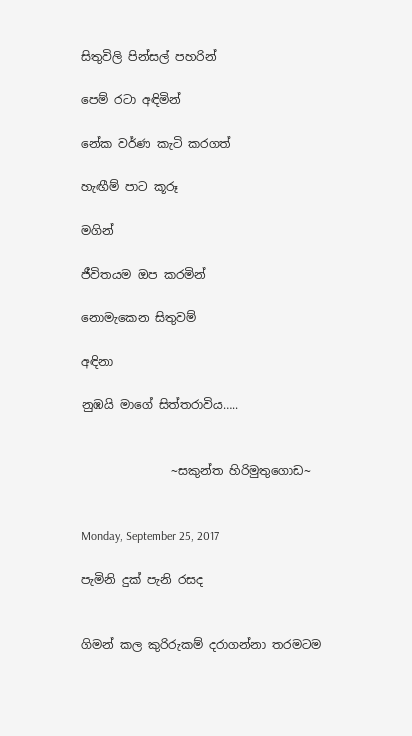සිතුවිලි පින්සල් පහරින්

පෙම් රටා අඳිමින්

නේක වර්ණ කැටි කරගත්

හැඟීම් පාට කූරූ

මගින්

ජීවිතයම ඔප කරමින්

නොමැකෙන සිතුවම්

අඳිනා

නුඹයි මාගේ සිත්තරාවිය…..


               ~සකුන්ත හිරිමුතුගොඩ~


Monday, September 25, 2017

පැමිනි දුක් පැනි රසද


ගිමන් කල කුරිරුකම් දරාගන්නා තරමටම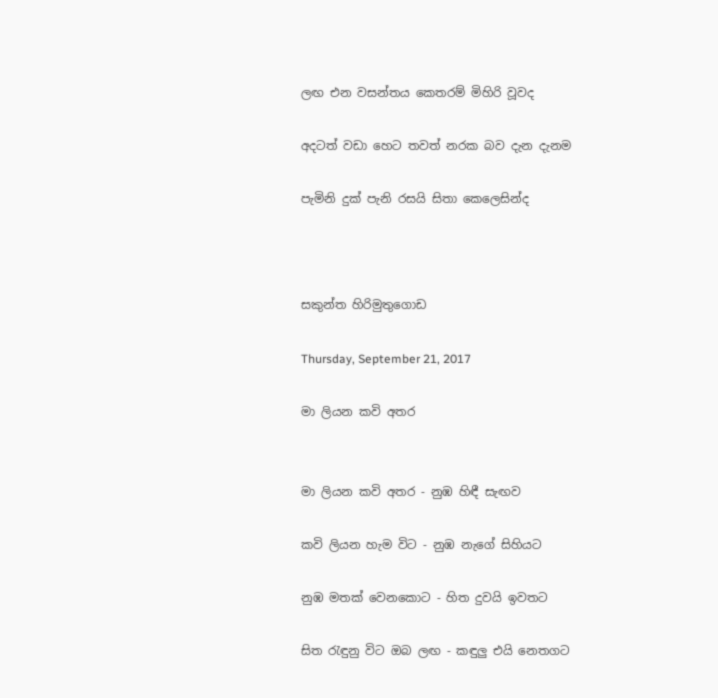ලඟ එන වසන්තය කෙතරම් මිහිරි වූවද

අදටත් වඩා හෙට තවත් නරක බව දැන දැනම

පැමිනි දුක් පැනි රසයි සිතා කෙලෙසින්ද



සකුන්ත හිරිමුතුගොඩ

Thursday, September 21, 2017

මා ලියන කවි අතර


මා ලියන කවි අතර - නුඹ හිඳී සැඟව

කවි ලියන හැම විට - නුඹ නැගේ සිහියට

නුඹ මතක් වෙනකොට - හිත දුවයි ඉවතට

සිත රැඳුනු විට ඔබ ලඟ - කඳුලු එයි නෙතගට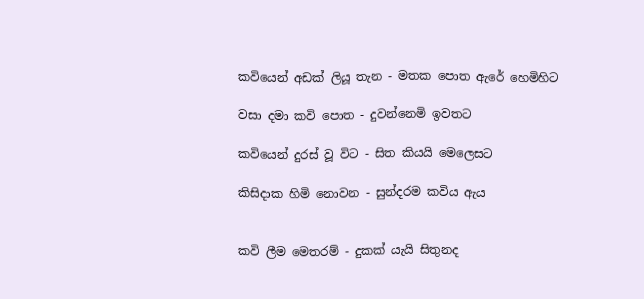කවියෙන් අඩක් ලියූ තැන - මතක පොත ඇරේ හෙමිහිට

වසා දමා කවි පොත - දුවන්නෙමි ඉවතට

කවියෙන් දුරස් වූ විට - සිත කියයි මෙලෙසට

කිසිදාක හිමි නොවන - සුන්දරම කවිය ඇය


කවි ලීම මෙතරම් - දුකක් යැයි සිතුනද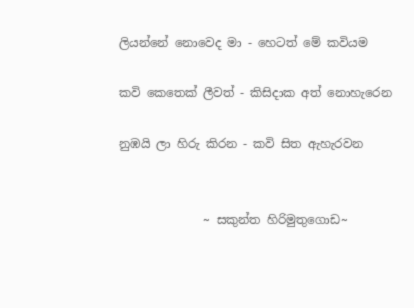ලියන්නේ නොවෙද මා - හෙටත් මේ කවියම

කවි කෙතෙක් ලීවත් - කිසිදාක අත් නොහැරෙන

නුඹයි ලා හිරු කිරන - කවි සිත ඇහැරවන


              ~ සකුන්ත හිරිමුතුගොඩ~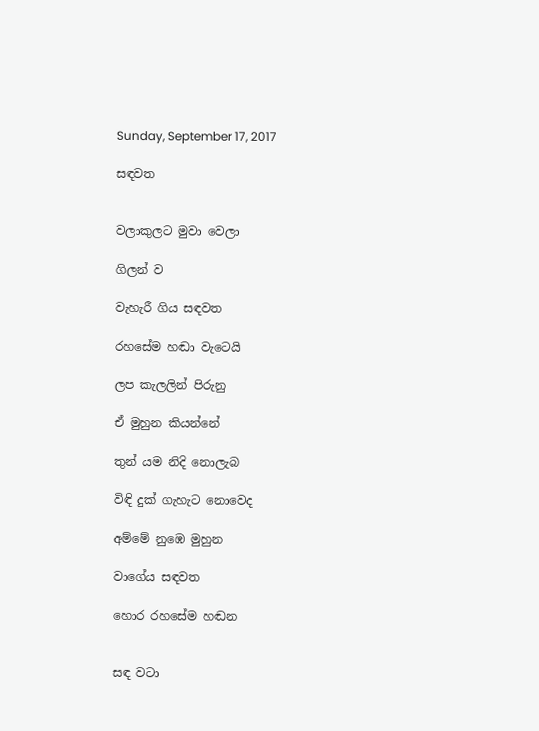Sunday, September 17, 2017

සඳවත


වලාකුලට මුවා වෙලා

ගිලන් ව

වැහැරී ගිය සඳවත

රහසේම හඬා වැටෙයි

ලප කැලලින් පිරුනු

ඒ මුහුන කියන්නේ

තුන් යම නිදි නොලැබ

විඳි දුක් ගැහැට නොවෙද

අම්මේ නුඹෙ මුහුන

වාගේය සඳවත

හොර රහසේම හඬන


සඳ වටා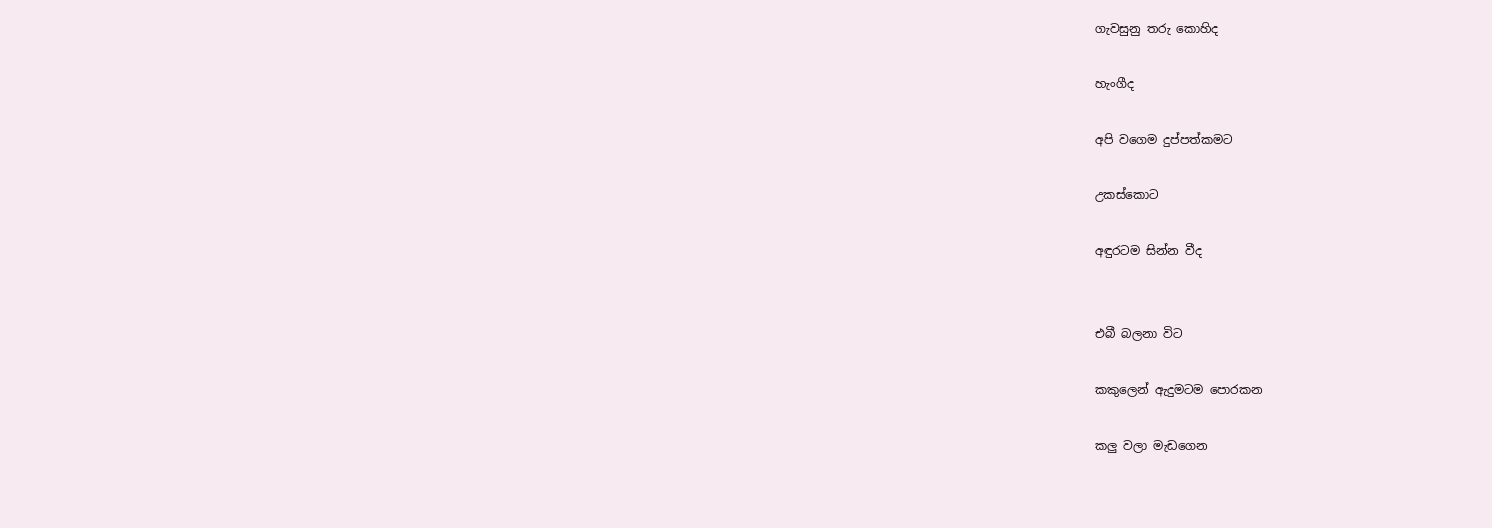ගැවසුනු තරු කොහිද

හැංගීද

අපි වගෙම දුප්පත්කමට

උකස්කොට

අඳුරටම සින්න වීද


එබී බලනා විට

කකුලෙන් ඇදුමටම පොරකන

කලු වලා මැඩගෙන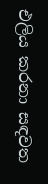එලිය කරනා සඳවත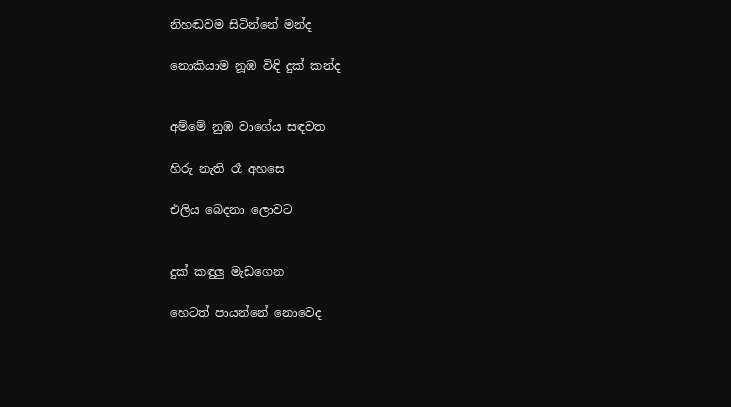නිහඬවම සිටින්නේ මන්ද

නොකියාම නූඹ විඳි දුක් කන්ද


අම්මේ නුඹ වාගේය සඳවත

හිරු නැති රෑ අහසෙ

එලිය බෙදනා ලොවට


දුක් කඳුලු මැඩගෙන

හෙටත් පායන්නේ නොවෙද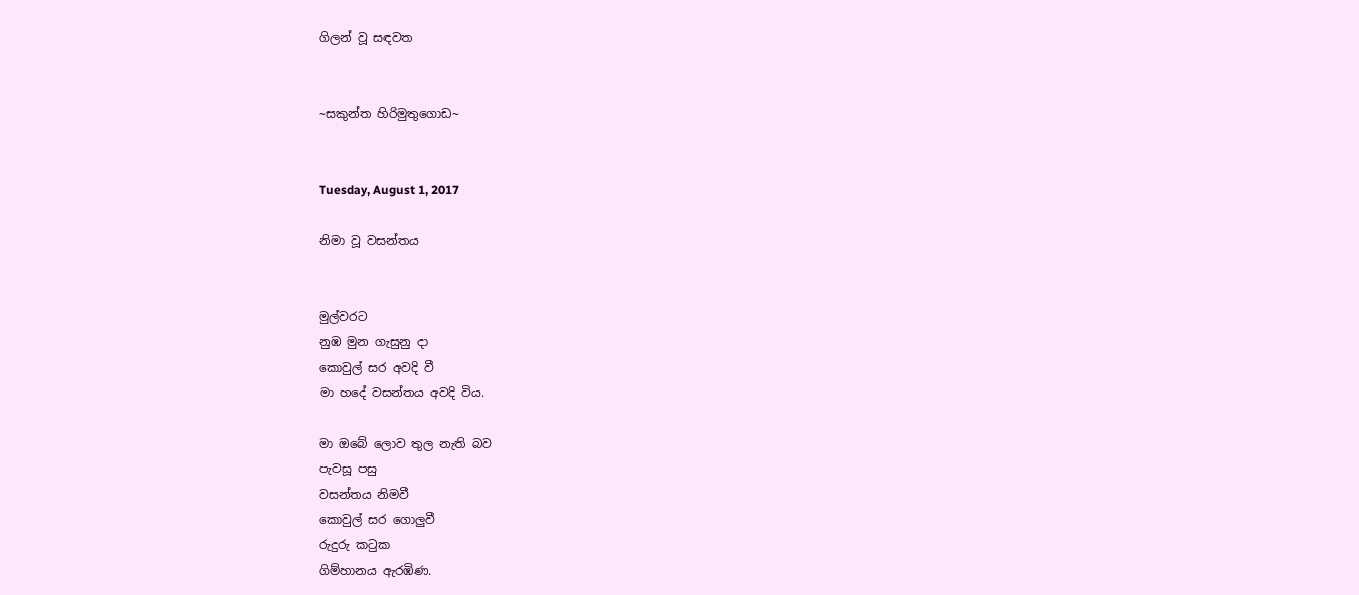ගිලන් වූ සඳවත


~සකුන්ත හිරිමුතුගොඩ~


Tuesday, August 1, 2017

නිමා වූ වසන්තය


මුල්වරට
නුඹ මුන ගැසුනු දා
කොවුල් සර අවදි වී
මා හදේ වසන්තය අවදි විය.

මා ඔබේ ලොව තුල නැති බව
පැවසූ පසු
වසන්තය නිමවී
කොවුල් සර ගොලුවී
රුදුරු කටුක
ගිම්හානය ඇරඹිණ.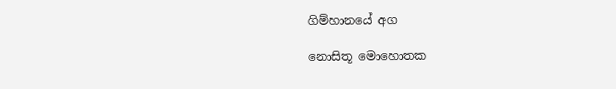ගිම්හානයේ අග

නොසිතූ මොහොතක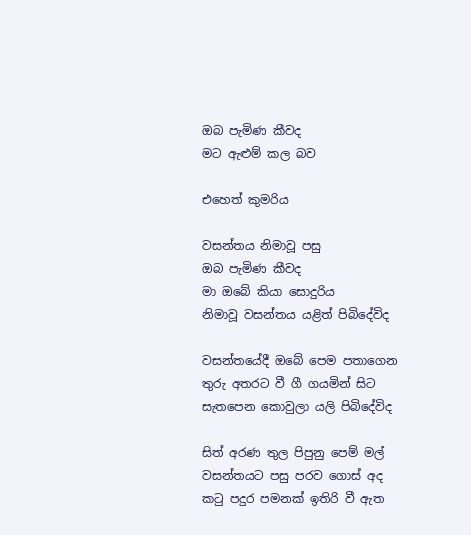ඔබ පැමිණ කීවද
මට ඇළුම් කල බව

එහෙත් කුමරිය

වසන්තය නිමාවූ පසු
ඔබ පැමිණ කීවද
මා ඔබේ කියා සොදුරිය
නිමාවූ වසන්තය යළිත් පිබිදේවිද

වසන්තයේදී ඔබේ පෙම පතාගෙන
තුරු අතරට වී ගී ගයමින් සිට
සැතපෙන කොවුලා යලි පිබිදේවිද

සිත් අරණ තුල පිපුනු පෙම් මල්
වසන්තයට පසු පරව ගොස් අද
කටු පදුර පමනක් ඉතිරි වී ඇත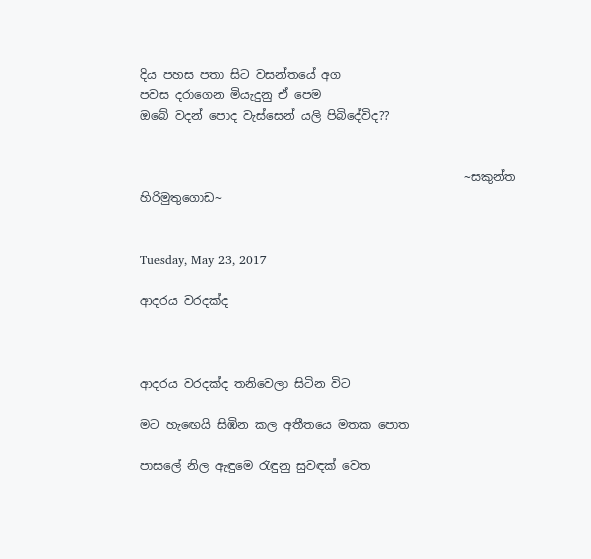දිය පහස පතා සිට වසන්තයේ අග
පවස දරාගෙන මියැදුනු ඒ පෙම
ඔබේ වදන් පොද වැස්සෙන් යලි පිබිදේවිද??


                                                      ~සකුන්ත හිරිමුතුගොඩ~


Tuesday, May 23, 2017

ආදරය වරදක්ද



ආදරය වරදක්ද තනිවෙලා සිටින විට

මට හැඟෙයි සිඹින කල අතීතයෙ මතක පොත

පාසලේ නිල ඇඳුමෙ රැඳුනු සුවඳක් වෙත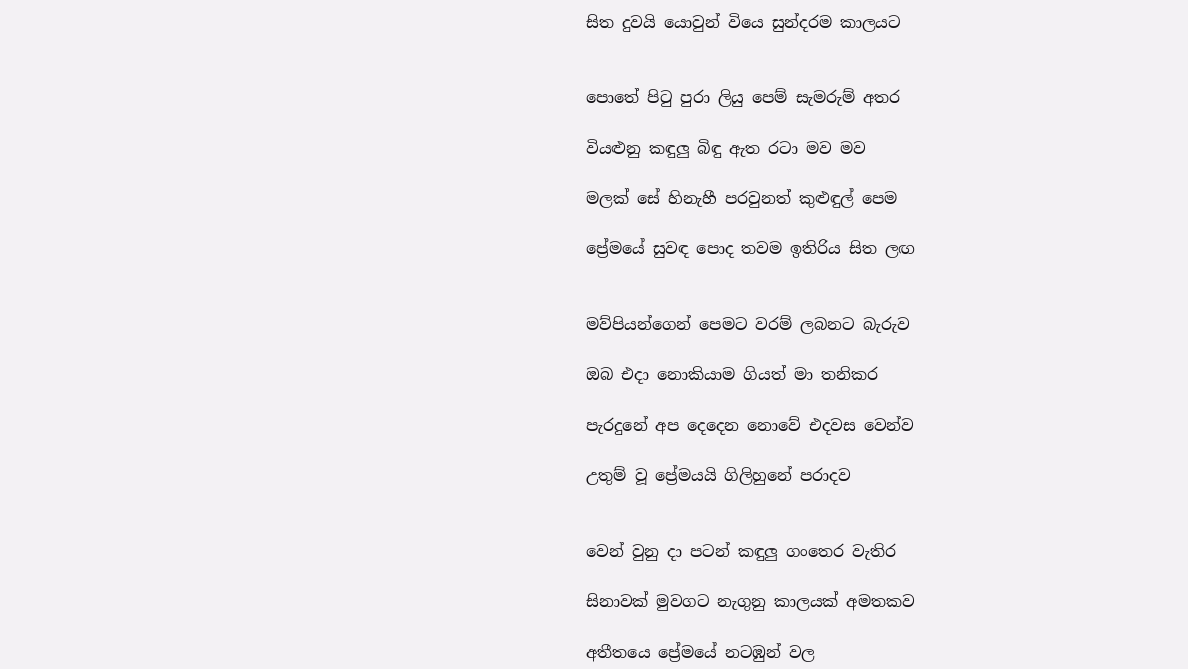සිත දුවයි යොවුන් වියෙ සුන්දරම කාලයට


පොතේ පිටු පුරා ලියු පෙම් සැමරුම් අතර

වියළුනු කඳුලු බිඳු ඇත රටා මව මව

මලක් සේ හිනැහී පරවුනත් කුළුඳුල් පෙම

ප්‍රේමයේ සුවඳ පොද තවම ඉතිරිය සිත ලඟ


මව්පියන්ගෙන් පෙමට වරම් ලබනට බැරුව

ඔබ එදා නොකියාම ගියත් මා තනිකර

පැරදුනේ අප දෙදෙන නොවේ එදවස වෙන්ව

උතුම් වූ ප්‍රේමයයි ගිලිහුනේ පරාදව


වෙන් වුනු දා පටන් කඳුලු ගංතෙර වැතිර

සිනාවක් මුවගට නැගුනු කාලයක් අමතකව

අතීතයෙ ප්‍රේමයේ නටඹුන් වල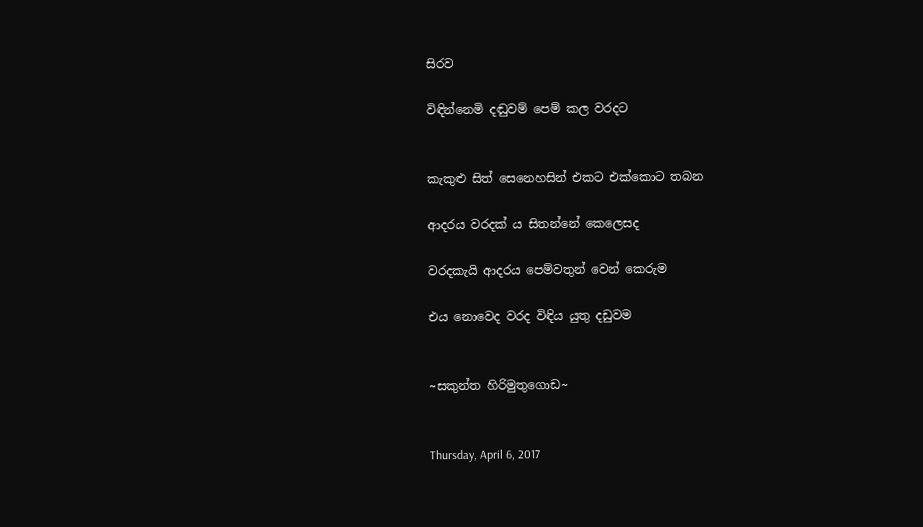සිරව

විඳින්නෙමි දඬුවම් පෙම් කල වරදට


කැකුළු සිත් සෙනෙහසින් එකට එක්කොට තබන

ආදරය වරදක් ය සිතන්නේ කෙලෙසද

වරදකැයි ආදරය පෙම්වතුන් වෙන් කෙරුම

එය නොවෙද වරද විඳිය යුතු දඩුවම


~සකුන්ත හිරිමුතුගොඩ~


Thursday, April 6, 2017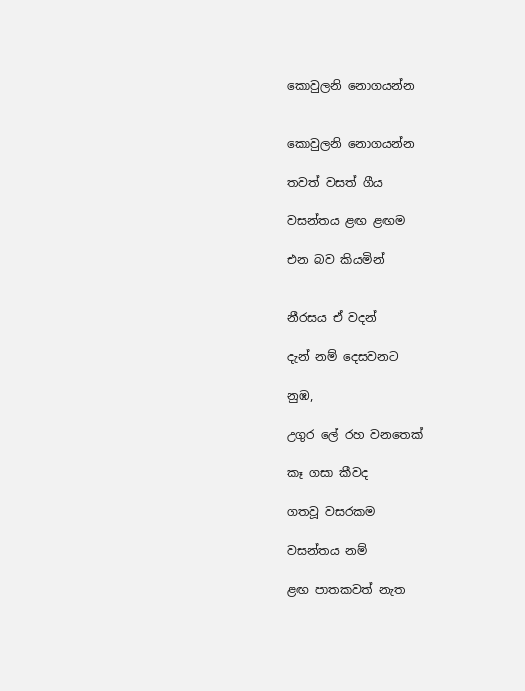කොවුලනි නොගයන්න


කොවුලනි නොගයන්න

තවත් වසත් ගීය

වසන්තය ළඟ ළඟම

එන බව කියමින්


නීරසය ඒ වදන්

දැන් නම් දෙසවනට

නුඹ,

උගුර ලේ රහ වනතෙක්

කෑ ගසා කීවද

ගතවූ වසරකම

වසන්තය නම්

ළඟ පාතකවත් නැත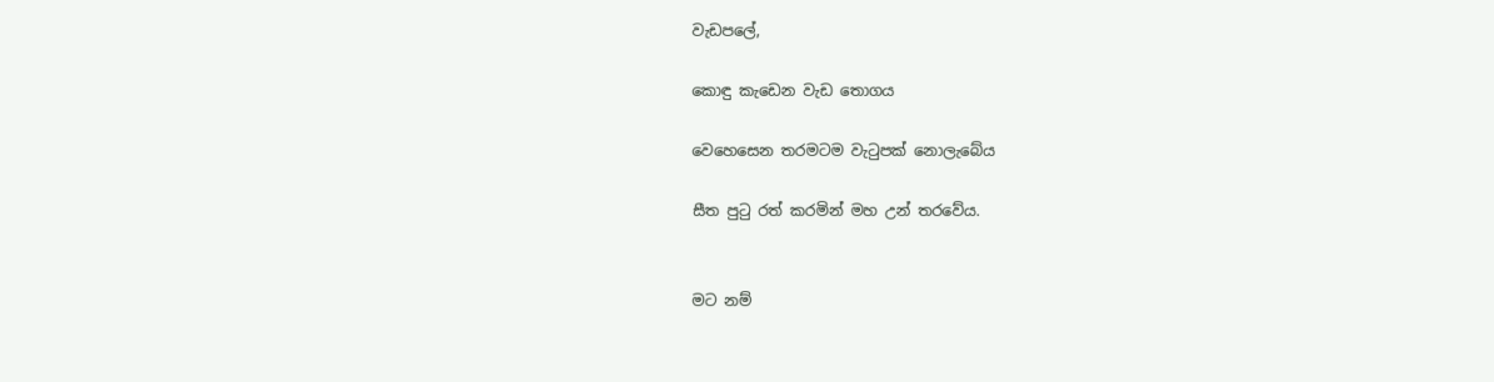වැඩපලේ,

කොඳු කැඩෙන වැඩ තොගය

වෙහෙසෙන තරමටම වැටුපක් නොලැබේය

සීත පුටු රත් කරමින් මහ උන් තරවේය.


මට නම්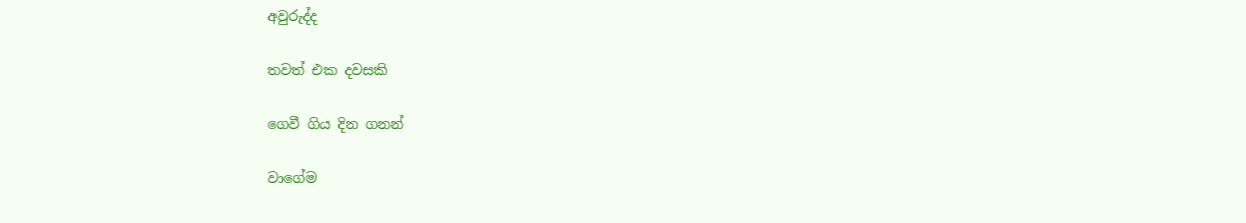අවුරුද්ද

තවත් එක දවසකි

ගෙවී ගිය දින ගනන්

වාගේම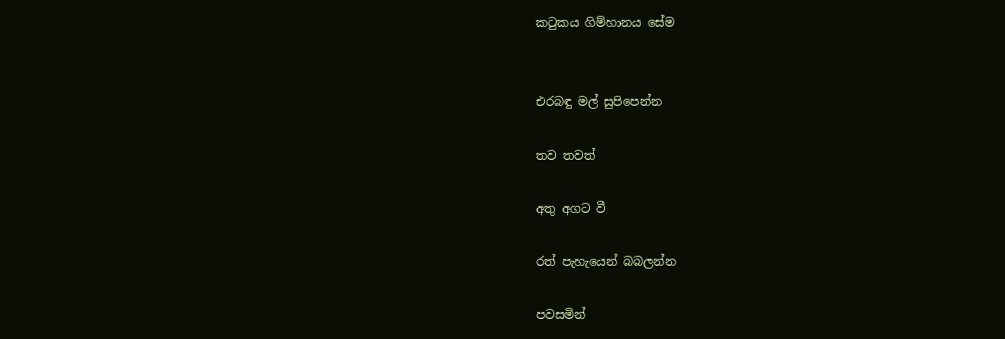කටුකය ගිම්හානය සේම


එරබඳු මල් සුපිපෙන්න

තව තවත්

අතු අගට වී

රත් පැහැයෙන් බබලන්න

පවසමින්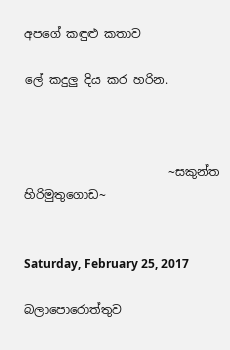අපගේ කඳුළු කතාව

ලේ කදුලු දිය කර හරින.



                        ~සකුන්ත හිරිමුතුගොඩ~


Saturday, February 25, 2017

බලාපොරොත්තුව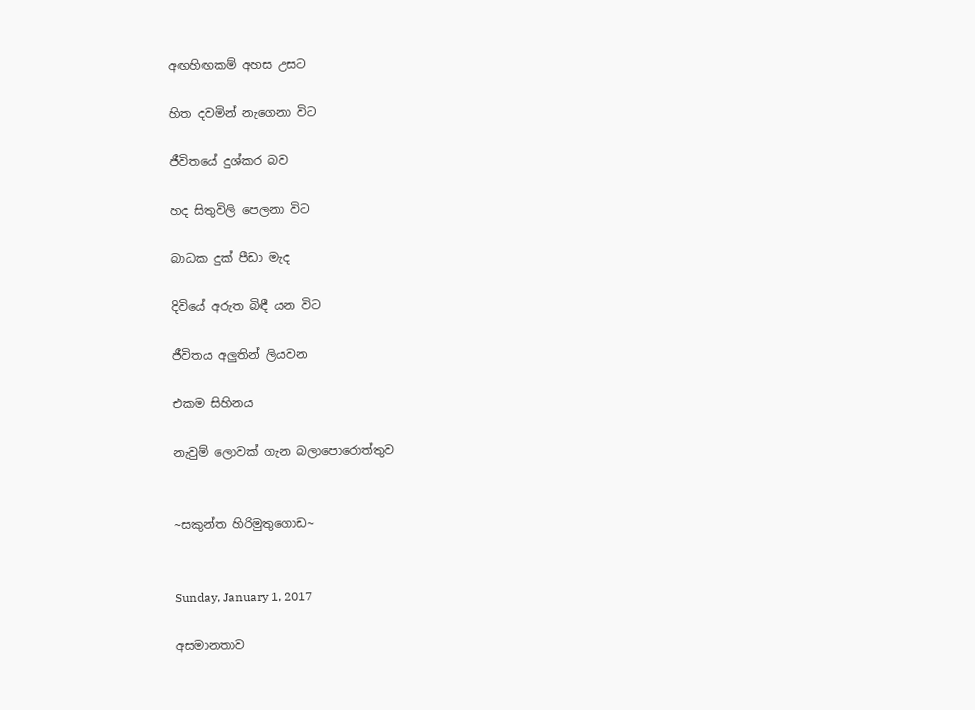අඟහිඟකම් අහස උසට

හිත දවමින් නැගෙනා විට

ජීවිතයේ දුශ්කර බව

හද සිතුවිලි පෙලනා විට

බාධක දුක් පීඩා මැද

දිවියේ අරුත බිඳී යන විට

ජීවිතය අලුතින් ලියවන

එකම සිහිනය

නැවුම් ලොවක් ගැන බලාපොරොත්තුව


~සකුන්ත හිරිමුතුගොඩ~


Sunday, January 1, 2017

අසමානතාව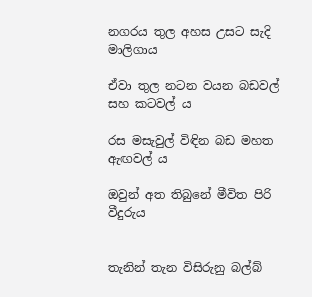නගරය තුල අහස උසට සැදි            මාලිගාය

ඒවා තුල නටන වයන බඩවල් සහ කටවල් ය

රස මසැවුල් විඳින බඩ මහත        ඇඟවල් ය

ඔවුන් අත තිබුනේ මීවිත පිරි               වීදුරුය


තැනින් තැන විසිරුනු බල්බ්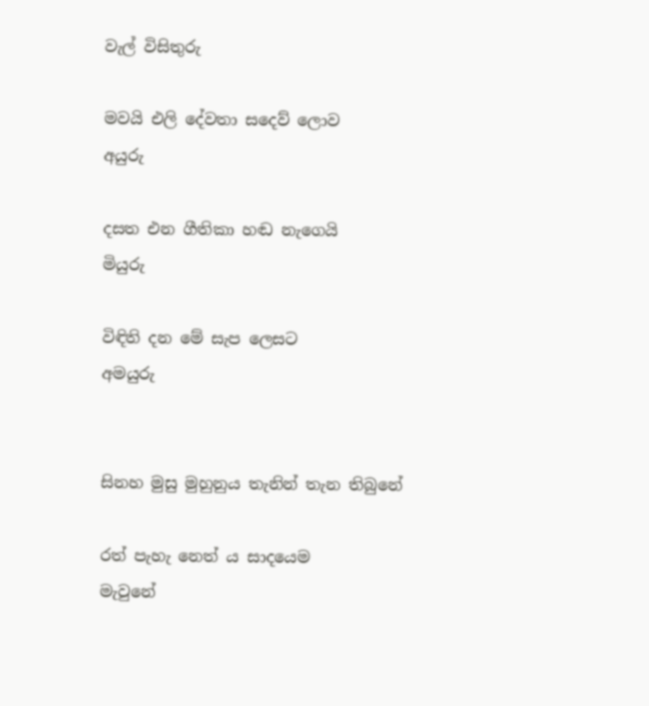වැල් විසිතුරු

මවයි එලි දේවතා සදෙව් ලොව       අයුරු

දසත එන ගීතිකා හඬ නැගෙයි       මියුරු

විඳිති දන මේ සැප ලෙසට             අමයුරු


සිනහ මුසු මුහුනුය තැනින් තැන තිබුනේ

රත් පැහැ නෙත් ය සාදයෙම        මැවුනේ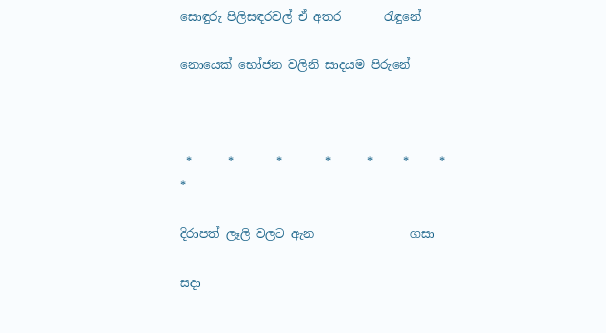සොඳුරු පිලිසඳරවල් ඒ අතර       රැඳුනේ

නොයෙක් භෝජන වලිනි සාදයම පිරුනේ



 *      *       *       *      *     *     *       *

දිරාපත් ලෑලි වලට ඇන                ගසා

සදා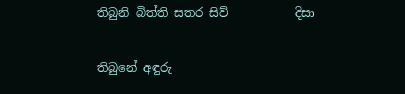තිබුනි බිත්ති සතර සිව්           දිසා

තිබුනේ අඳුරු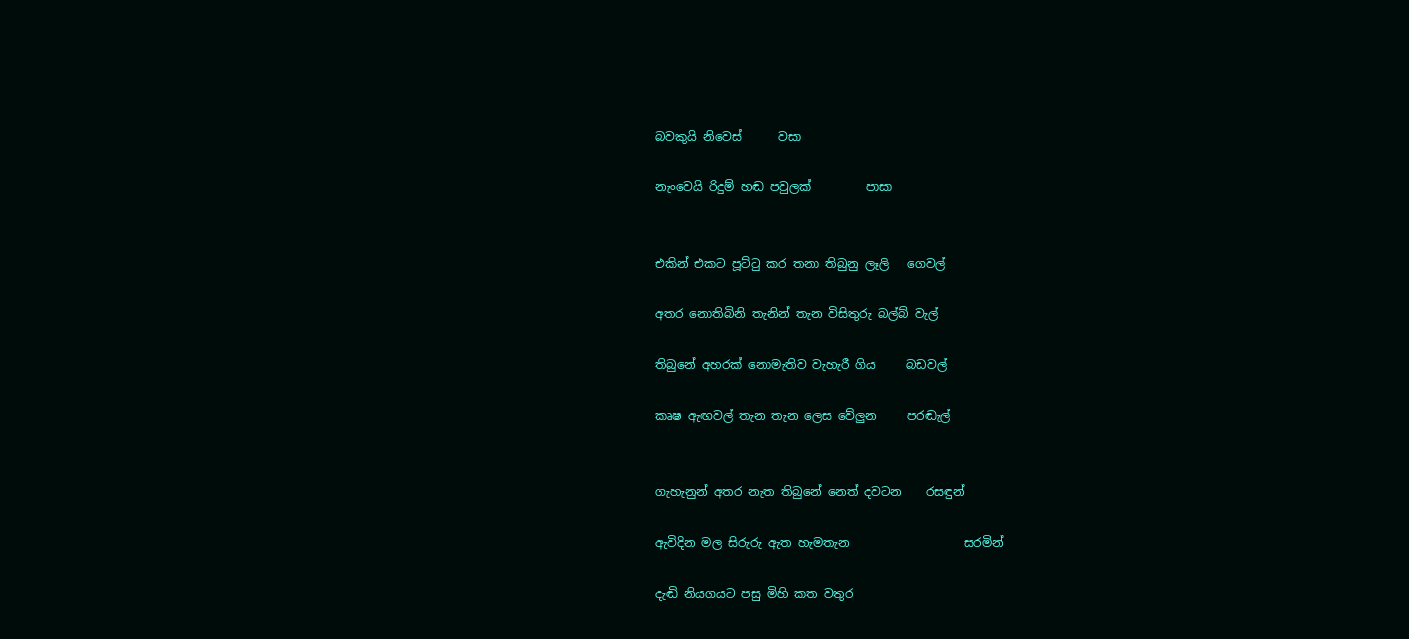බවකුයි නිවෙස්      වසා

නැංවෙයි රිදුම් හඬ පවුලක්         පාසා


එකින් එකට පූට්ටු කර තනා තිබුනු ලෑලි   ගෙවල්

අතර නොතිබිනි තැනින් තැන විසිතුරු බල්බ් වැල්

තිබුනේ අහරක් නොමැතිව වැහැරී ගිය     බඩවල්

කෘෂ ඇඟවල් තැන තැන ලෙස වේලුන     පරඬැල්


ගැහැනුන් අතර නැත තිබුනේ නෙත් දවටන    රසඳුන්

ඇවිදින මල සිරුරු ඇත හැමතැන                   සරමින්

දැඬි නියගයට පසු මිහි කත වතුර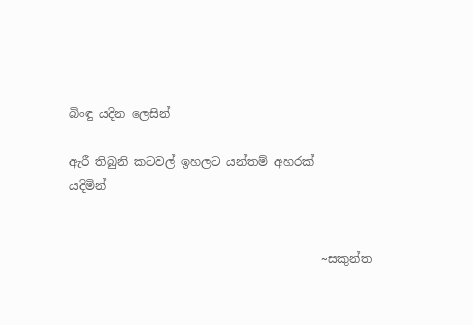බිංඳු යදින ලෙසින්

ඇරී තිබුනි කටවල් ඉහලට යන්තම් අහරක්    යදිමින්


                                          ~සකුන්ත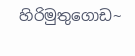හිරිමුතුගොඩ~